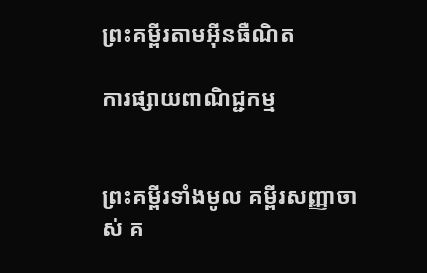ព្រះគម្ពីរតាមអ៊ីនធឺណិត

ការផ្សាយពាណិជ្ជកម្ម


ព្រះគម្ពីរទាំងមូល គម្ពីរសញ្ញាចាស់ គ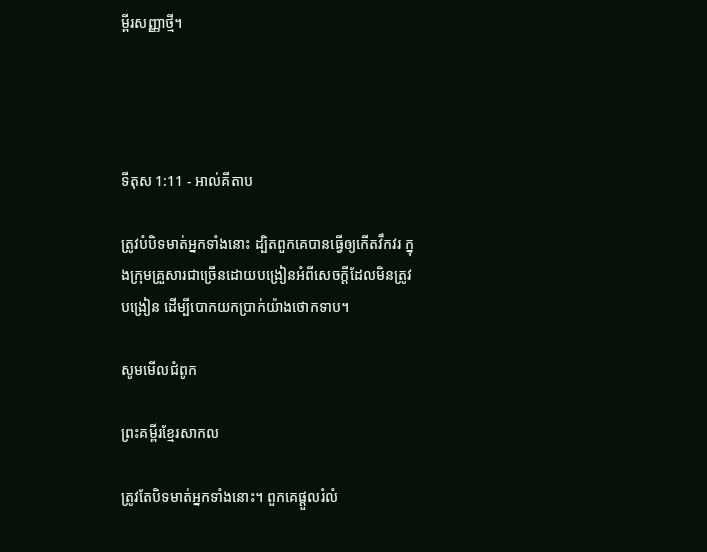ម្ពីរសញ្ញាថ្មី។




ទីតុស 1:11 - អាល់គីតាប

ត្រូវបំបិទមាត់អ្នកទាំងនោះ ដ្បិតពួកគេបានធ្វើឲ្យកើតវឹកវរ ក្នុងក្រុមគ្រួសារជាច្រើនដោយបង្រៀនអំពីសេចក្ដីដែលមិនត្រូវបង្រៀន ដើម្បីបោកយកប្រាក់យ៉ាងថោកទាប។

សូមមើលជំពូក

ព្រះគម្ពីរខ្មែរសាកល

ត្រូវតែបិទមាត់អ្នកទាំងនោះ។ ពួកគេផ្ដួលរំលំ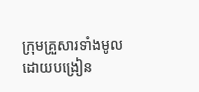ក្រុមគ្រួសារទាំងមូល ដោយបង្រៀន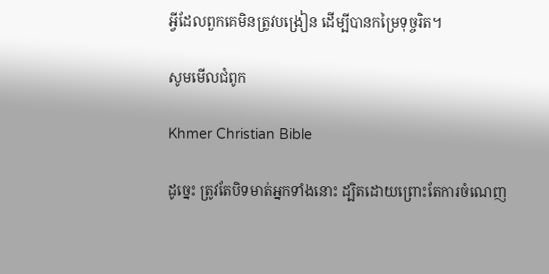អ្វីដែលពួកគេមិនត្រូវបង្រៀន ដើម្បីបានកម្រៃទុច្ចរិត។

សូមមើលជំពូក

Khmer Christian Bible

ដូច្នេះ ត្រូវតែបិទមាត់អ្នកទាំងនោះ ដ្បិតដោយព្រោះតែការចំណេញ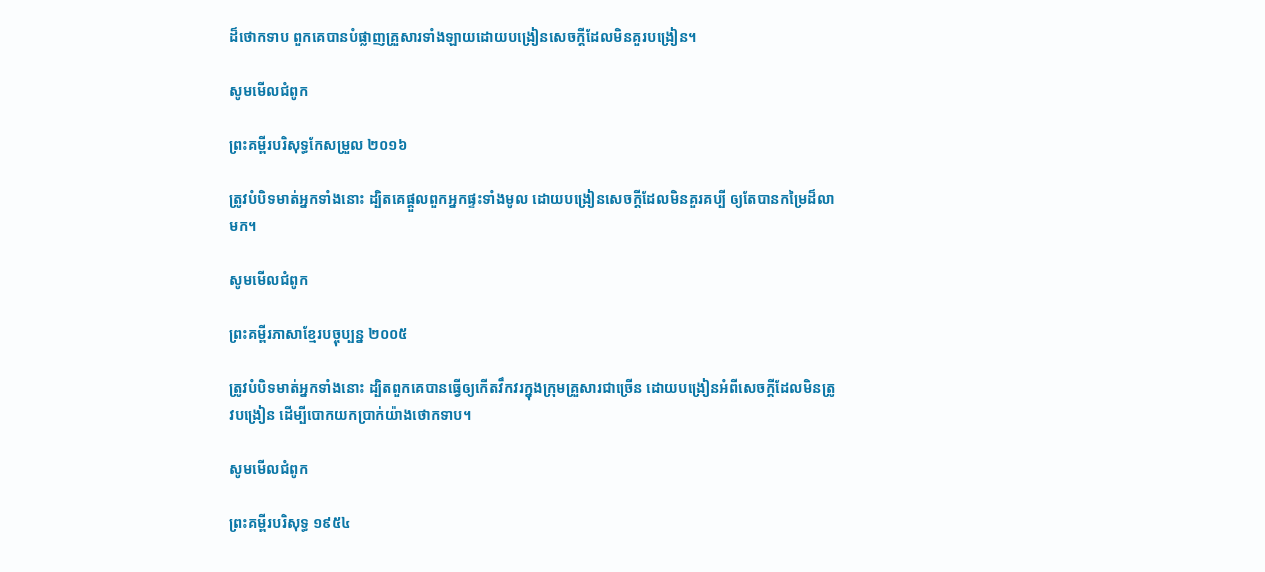ដ៏ថោកទាប ពួកគេបានបំផ្លាញគ្រួសារទាំងឡាយដោយបង្រៀនសេចក្ដីដែលមិនគួរបង្រៀន។

សូមមើលជំពូក

ព្រះគម្ពីរបរិសុទ្ធកែសម្រួល ២០១៦

ត្រូវបំបិទមាត់អ្នកទាំងនោះ ដ្បិតគេផ្តួលពួកអ្នកផ្ទះទាំងមូល ដោយបង្រៀនសេចក្ដីដែលមិនគួរគប្បី ឲ្យតែបានកម្រៃដ៏លាមក។

សូមមើលជំពូក

ព្រះគម្ពីរភាសាខ្មែរបច្ចុប្បន្ន ២០០៥

ត្រូវបំបិទមាត់អ្នកទាំងនោះ ដ្បិតពួកគេបានធ្វើឲ្យកើតវឹក‌វរក្នុងក្រុមគ្រួសារជាច្រើន ដោយបង្រៀនអំពីសេចក្ដីដែលមិនត្រូវបង្រៀន ដើម្បីបោកយកប្រាក់យ៉ាងថោកទាប។

សូមមើលជំពូក

ព្រះគម្ពីរបរិសុទ្ធ ១៩៥៤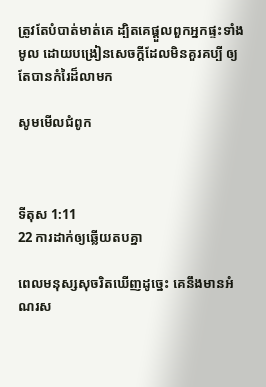ត្រូវតែបំបាត់មាត់គេ ដ្បិតគេផ្តួលពួកអ្នកផ្ទះទាំងមូល ដោយបង្រៀនសេចក្ដីដែលមិនគួរគប្បី ឲ្យតែបានកំរៃដ៏លាមក

សូមមើលជំពូក



ទីតុស 1:11
22 ការដាក់ឲ្យឆ្លើយតបគ្នា

ពេលមនុស្សសុចរិតឃើញដូច្នេះ គេនឹងមានអំណរស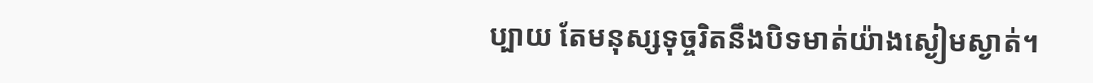ប្បាយ តែមនុស្សទុច្ចរិតនឹងបិទមាត់យ៉ាងស្ងៀម‌ស្ងាត់។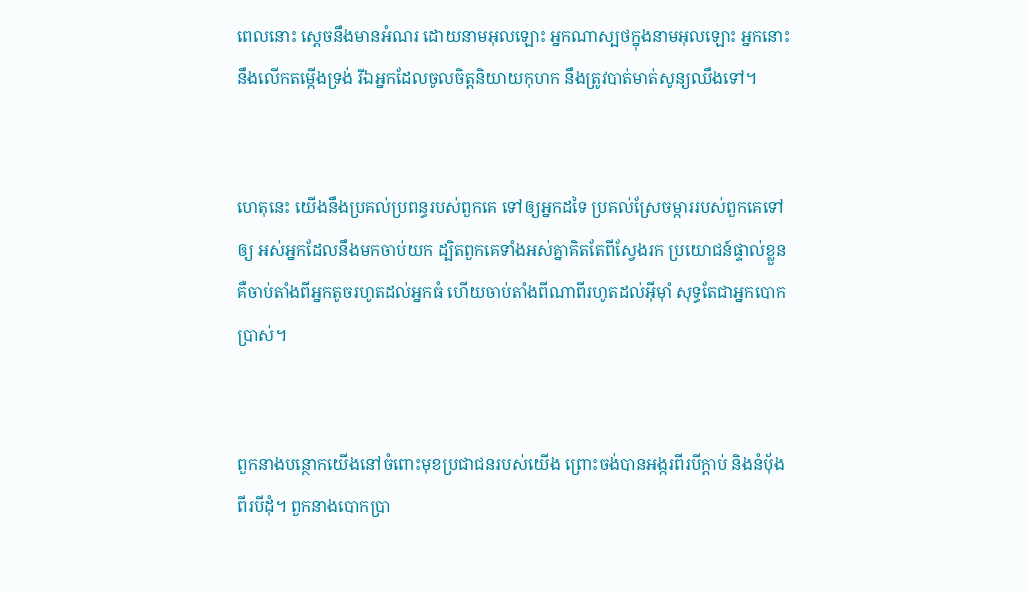ពេលនោះ ស្តេចនឹងមានអំណរ ដោយនាមអុលឡោះ អ្នកណាស្បថក្នុងនាមអុលឡោះ អ្នកនោះនឹងលើកតម្កើងទ្រង់ រីឯអ្នកដែលចូលចិត្តនិយាយកុហក នឹងត្រូវបាត់មាត់សូន្យ‌ឈឹងទៅ។


ហេតុនេះ យើងនឹងប្រគល់ប្រពន្ធរបស់ពួកគេ ទៅឲ្យអ្នកដទៃ ប្រគល់ស្រែចម្ការរបស់ពួកគេទៅឲ្យ អស់អ្នកដែលនឹងមកចាប់យក ដ្បិតពួកគេទាំងអស់គ្នាគិតតែពីស្វែងរក ប្រយោជន៍ផ្ទាល់ខ្លួន គឺចាប់តាំងពីអ្នកតូចរហូតដល់អ្នកធំ ហើយចាប់តាំងពីណាពីរហូតដល់អ៊ីមុាំ សុទ្ធតែជាអ្នកបោកប្រាស់។


ពួកនាងបន្ថោកយើងនៅចំពោះមុខប្រជា‌ជនរបស់យើង ព្រោះចង់បានអង្ករពីរបីក្តាប់ និងនំបុ័ងពីរបីដុំ។ ពួកនាងបោកប្រា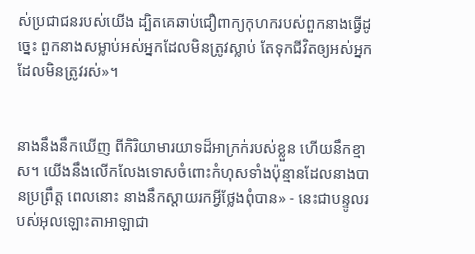ស់ប្រជា‌ជនរបស់យើង ដ្បិតគេឆាប់ជឿពាក្យកុហករបស់ពួកនាងធ្វើដូច្នេះ ពួកនាងសម្លាប់អស់អ្នកដែលមិនត្រូវស្លាប់ តែទុកជីវិតឲ្យអស់អ្នកដែលមិនត្រូវរស់»។


នាងនឹងនឹកឃើញ ពីកិរិយា‌មារយាទដ៏អាក្រក់របស់ខ្លួន ហើយនឹកខ្មាស។ យើងនឹងលើក‌លែងទោសចំពោះកំហុសទាំងប៉ុន្មានដែលនាងបានប្រព្រឹត្ត ពេលនោះ នាងនឹកស្ដាយរកអ្វីថ្លែងពុំបាន» - នេះជាបន្ទូលរបស់អុលឡោះ‌តាអាឡាជា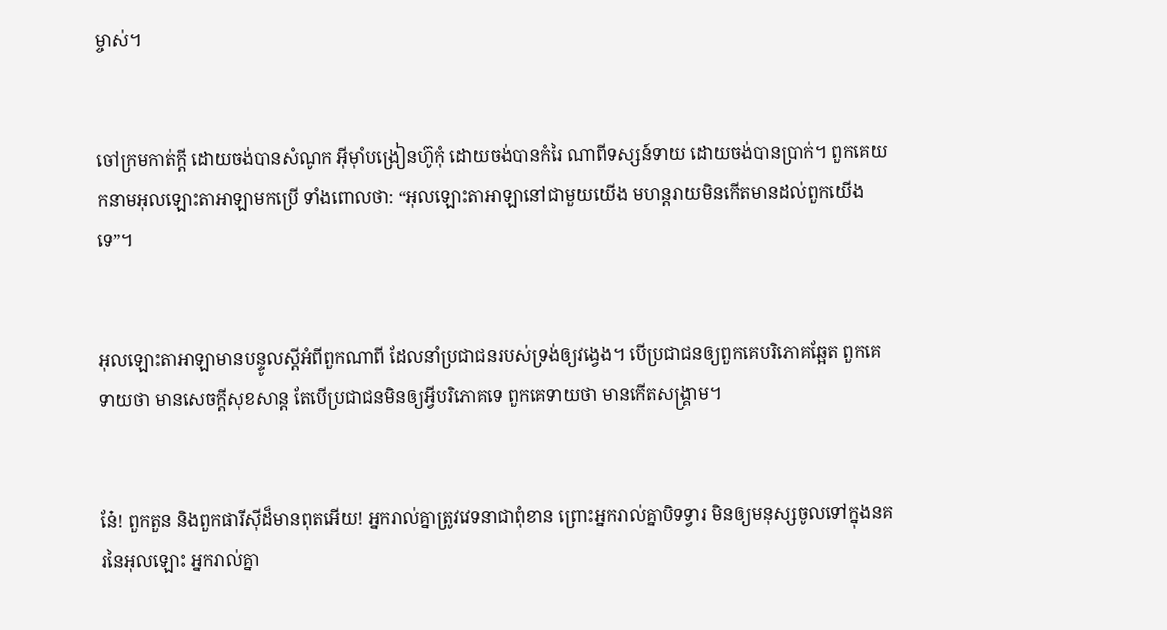ម្ចាស់។


ចៅ‌ក្រមកាត់ក្ដី ដោយចង់បានសំណូក អ៊ីមុាំបង្រៀនហ៊ូកុំ ដោយចង់បានកំរៃ ណាពីទស្សន៍‌ទាយ ដោយចង់បានប្រាក់។ ពួកគេយកនាមអុលឡោះ‌តាអាឡាមកប្រើ ទាំងពោលថា: “អុលឡោះ‌តាអាឡានៅជាមួយយើង មហន្ត‌រាយមិនកើតមានដល់ពួកយើងទេ”។


អុលឡោះ‌តាអាឡាមានបន្ទូលស្ដីអំពីពួកណាពី ដែលនាំប្រជា‌ជនរបស់ទ្រង់ឲ្យវង្វេង។ បើប្រជា‌ជនឲ្យពួកគេបរិភោគឆ្អែត ពួកគេទាយថា មានសេចក្ដីសុខ‌សាន្ត តែបើប្រជា‌ជនមិនឲ្យអ្វីបរិភោគទេ ពួកគេទាយថា មានកើតសង្គ្រាម។


នែ៎! ពួកតួន និងពួកផារីស៊ីដ៏មានពុតអើយ! អ្នករាល់គ្នាត្រូវវេទនាជាពុំ‌ខាន ព្រោះអ្នករាល់គ្នាបិទទ្វារ មិនឲ្យមនុស្សចូលទៅក្នុងនគរនៃអុលឡោះ អ្នករាល់គ្នា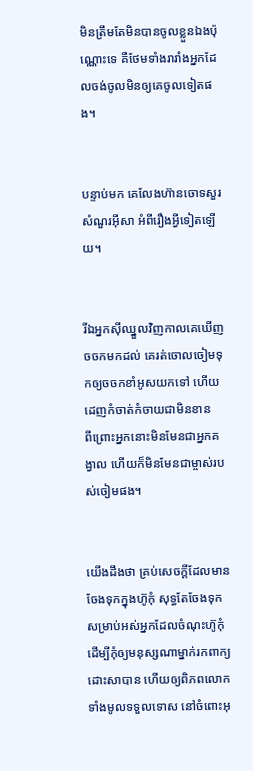មិនត្រឹមតែមិនបានចូលខ្លួនឯងប៉ុណ្ណោះទេ គឺថែមទាំងរា‌រាំងអ្នកដែលចង់ចូលមិនឲ្យគេចូលទៀតផង។


បន្ទាប់មក គេលែងហ៊ានចោទសួរសំណួរអ៊ីសា អំពីរឿងអ្វីទៀតឡើយ។


រីឯអ្នកស៊ីឈ្នួលវិញកាលគេឃើញចចកមកដល់ គេរត់ចោលចៀមទុកឲ្យចចកខាំអូសយកទៅ ហើយដេញកំចាត់‌កំចាយជាមិនខាន ពី‌ព្រោះអ្នកនោះមិនមែនជាអ្នកគង្វាល ហើយក៏មិនមែនជាម្ចាស់របស់ចៀមផង។


យើងដឹងថា គ្រប់សេចក្ដីដែលមានចែងទុកក្នុងហ៊ូកុំ សុទ្ធតែចែងទុកសម្រាប់អស់អ្នកដែលចំណុះហ៊ូកុំ ដើម្បីកុំឲ្យមនុស្សណាម្នាក់រកពាក្យដោះ‌សាបាន ហើយឲ្យពិភពលោកទាំងមូលទទួលទោស នៅចំពោះអុ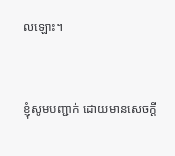លឡោះ។


ខ្ញុំសូមបញ្ជាក់ ដោយមានសេចក្ដី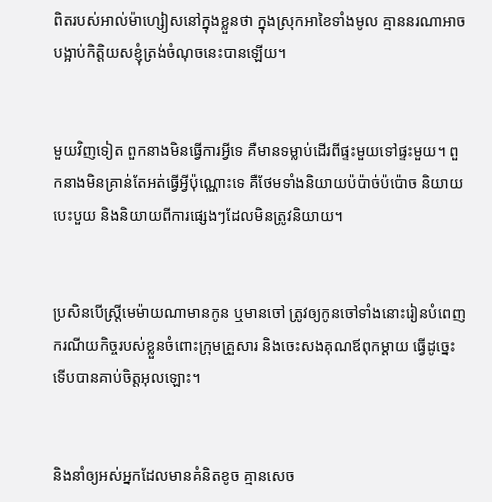ពិតរបស់អាល់ម៉ា‌ហ្សៀសនៅក្នុងខ្លួនថា ក្នុងស្រុកអាខៃទាំងមូល គ្មាននរណាអាចបង្អាប់កិត្ដិយសខ្ញុំត្រង់ចំណុចនេះបានឡើយ។


មួយវិញទៀត ពួកនាងមិនធ្វើការអ្វីទេ គឺមានទម្លាប់ដើរពីផ្ទះមួយទៅផ្ទះមួយ។ ពួកនាងមិនគ្រាន់តែអត់ធ្វើអ្វីប៉ុណ្ណោះទេ គឺថែមទាំងនិយាយប៉ប៉ាច់‌ប៉ប៉ោច និយាយបេះ‌បួយ និងនិយាយពីការផ្សេងៗដែលមិនត្រូវនិយាយ។


ប្រសិនបើស្ដ្រីមេ‌ម៉ាយណាមានកូន ឬមានចៅ ត្រូវឲ្យកូនចៅទាំងនោះរៀនបំពេញករណីយ‌កិច្ចរបស់ខ្លួនចំពោះក្រុមគ្រួសារ និងចេះសងគុណឪពុក‌ម្ដាយ ធ្វើដូច្នេះ ទើបបានគាប់ចិត្តអុលឡោះ។


និងនាំឲ្យអស់អ្នកដែលមានគំនិតខូច គ្មានសេច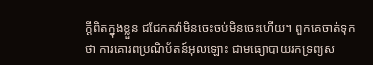ក្ដីពិតក្នុងខ្លួន ជជែកតវ៉ាមិនចេះចប់មិនចេះហើយ។ ពួកគេចាត់ទុកថា ការគោរពប្រណិ‌ប័តន៍អុលឡោះ ជាមធ្យោបាយរកទ្រព្យស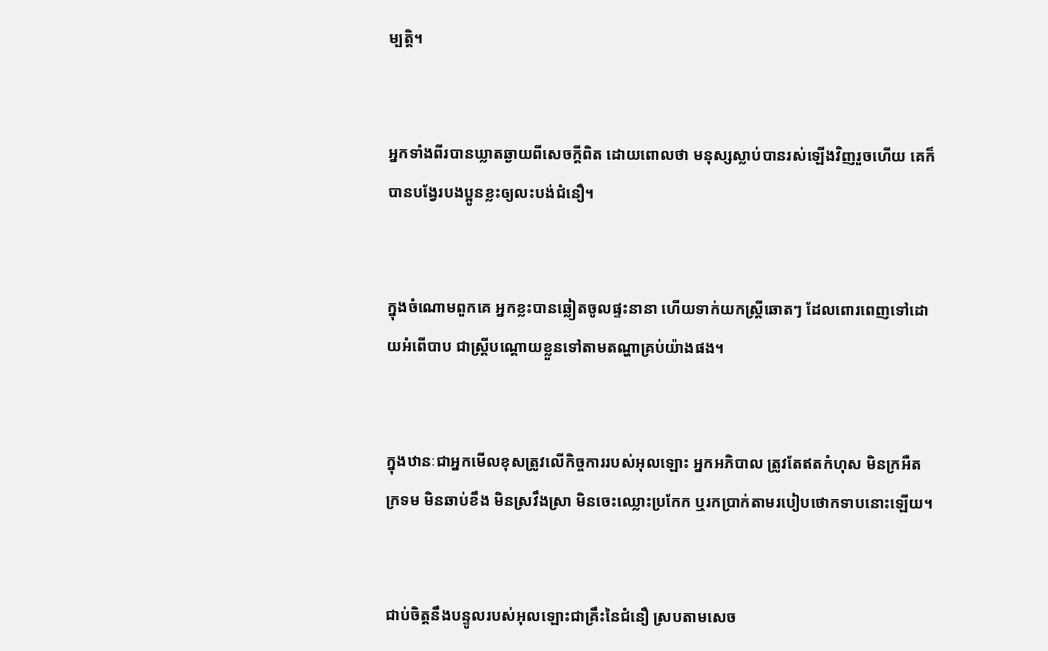ម្បត្តិ។


អ្នកទាំងពីរបានឃ្លាតឆ្ងាយពីសេចក្ដីពិត ដោយពោលថា មនុស្សស្លាប់បានរស់ឡើងវិញរួចហើយ គេក៏បានបង្វែរបងប្អូនខ្លះឲ្យលះ‌បង់ជំនឿ។


ក្នុងចំណោមពួកគេ អ្នកខ្លះបានឆ្លៀតចូលផ្ទះនានា ហើយទាក់យកស្ដ្រីឆោតៗ ដែលពោរ‌ពេញទៅដោយអំពើបាប ជាស្ដ្រីបណ្ដោយខ្លួនទៅតាមតណ្ហាគ្រប់យ៉ាងផង។


ក្នុងឋានៈជាអ្នកមើលខុសត្រូវលើកិច្ចការរបស់អុលឡោះ អ្នកអភិបាល ត្រូវតែឥតកំហុស មិនក្រអឺតក្រទម មិនឆាប់ខឹង មិនស្រវឹងស្រា មិនចេះឈ្លោះប្រកែក ឬរកប្រាក់តាមរបៀបថោកទាបនោះឡើយ។


ជាប់ចិត្ដនឹងបន្ទូលរបស់អុលឡោះជាគ្រឹះនៃជំនឿ ស្របតាមសេច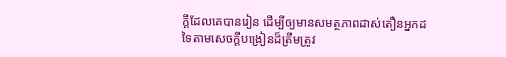ក្ដីដែលគេបានរៀន ដើម្បីឲ្យមានសមត្ថ‌ភាពដាស់‌តឿនអ្នកដទៃតាមសេចក្ដីបង្រៀនដ៏ត្រឹមត្រូវ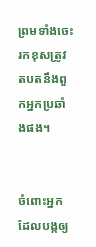ព្រមទាំងចេះរកខុសត្រូវតបតនឹងពួកអ្នកប្រឆាំងផង។


ចំពោះអ្នកដែលបង្កឲ្យ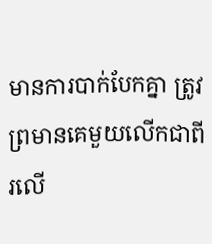មានការបាក់បែកគ្នា ត្រូវព្រមានគេមួយលើកជាពីរលើ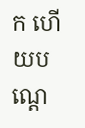ក ហើយបណ្ដេ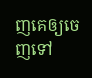ញគេឲ្យចេញទៅ